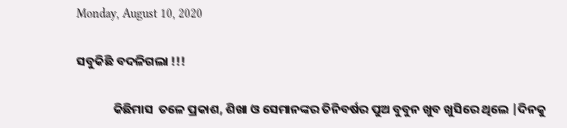Monday, August 10, 2020

ସବୁକିଛି ବଦଳିଗଲା !!!

             କିଛିମାସ  ତଳେ ପ୍ରକାଶ, ଶିଖା ଓ ସେମାନଙ୍କର ତିନିବର୍ଷର ପୁଅ ବୁବୁନ ଖୁବ ଖୁସିରେ ଥିଲେ |ଦିନକୁ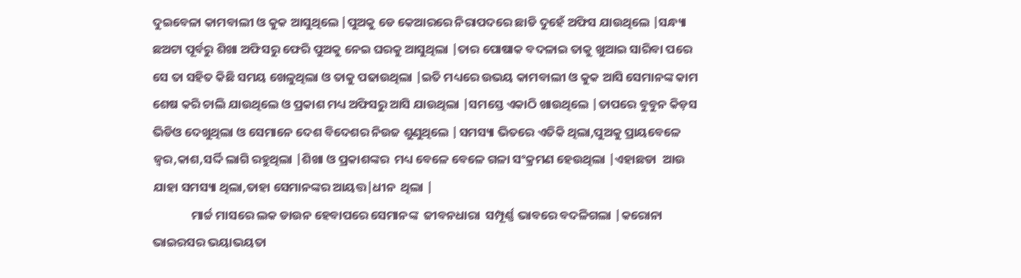ଦୁଇବେଳା କାମବାଲୀ ଓ କୁକ ଆସୁଥିଲେ |ପୁଅକୁ ଡେ କେଆରରେ ନିରାପଦରେ ଛାଡି ଦୁହେଁ ଅଫିସ ଯାଉଥିଲେ |ସନ୍ଧ୍ୟା ଛଅଟା ପୂର୍ବରୁ ଶିଖା ଅଫିସରୁ ଫେରି ପୁଅକୁ ନେଇ ଘରକୁ ଆସୁଥିଲା |ତାର ପୋଷାକ ବଦଳାଇ ତାକୁ ଖୁଆଇ ସାରିବା ପରେ ସେ ତା ସହିତ କିଛି ସମୟ ଖେଳୁଥିଲା ଓ ତାକୁ ପଢାଉଥିଲା |ଇତି ମଧ୍ୟରେ ଉଭୟ କାମବାଲୀ ଓ କୁକ ଆସି ସେମାନଙ୍କ କାମ ଶେଷ କରି ଚାଲି ଯାଉଥିଲେ ଓ ପ୍ରକାଶ ମଧ୍ୟ ଅଫିସରୁ ଆସି ଯାଉଥିଲା |ସମସ୍ତେ ଏକାଠି ଖାଉଥିଲେ |ତାପରେ ବୁବୁନ କିଡ଼ସ ଭିଡିଓ ଦେଖୁଥିଲା ଓ ସେମାନେ ଦେଶ ବିଦେଶର ନିଉଜ ଶୁଣୁଥିଲେ |ସମସ୍ୟା ଭିତରେ ଏତିକି ଥିଲା,ପୁଅକୁ ପ୍ରାୟବେଳେ ଜ୍ୱର,କାଶ,ସର୍ଦ୍ଦି ଲାଗି ରହୁଥିଲା |ଶିଖା ଓ ପ୍ରକାଶଙ୍କର  ମଧ୍ୟ ବେଳେ ବେଳେ ଗଳା ସଂକ୍ରମଣ ହେଉଥିଲା |ଏହାଛଡା  ଆଉ ଯାହା ସମସ୍ୟା ଥିଲା,ତାହା ସେମାନଙ୍କର ଆୟତ୍ତ|ଧୀନ  ଥିଲା |
              ମାର୍ଚ୍ଚ ମାସରେ ଲକ ଡାଉନ ହେବାପରେ ସେମାନଙ୍କ  ଜୀବନଧାରା  ସମ୍ପୂର୍ଣ୍ଣ ଭାବରେ ବଦଳିଗଲା |କରୋନା ଭାଇରସର ଭୟାଭୟତା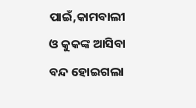ପାଇଁ,କାମବାଲୀ  ଓ କୁକଙ୍କ ଆସିବା ବନ୍ଦ ହୋଇଗଲା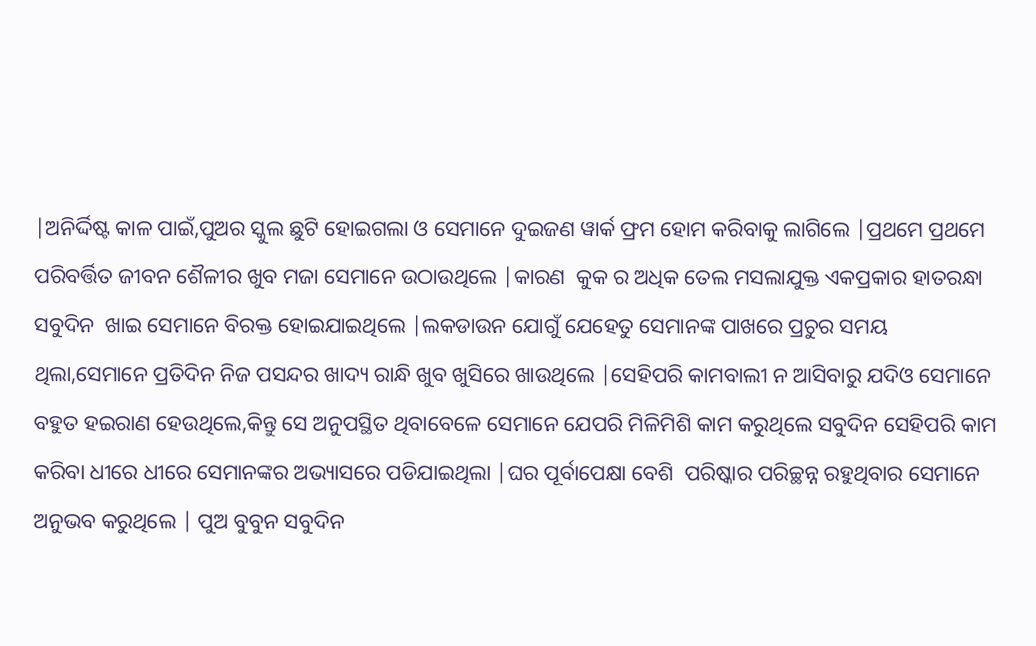|ଅନିର୍ଦ୍ଦିଷ୍ଟ କାଳ ପାଇଁ,ପୁଅର ସ୍କୁଲ ଛୁଟି ହୋଇଗଲା ଓ ସେମାନେ ଦୁଇଜଣ ୱାର୍କ ଫ୍ରମ ହୋମ କରିବାକୁ ଲାଗିଲେ |ପ୍ରଥମେ ପ୍ରଥମେ ପରିବର୍ତ୍ତିତ ଜୀବନ ଶୈଳୀର ଖୁବ ମଜା ସେମାନେ ଉଠାଉଥିଲେ |କାରଣ  କୁକ ର ଅଧିକ ତେଲ ମସଲାଯୁକ୍ତ ଏକପ୍ରକାର ହାତରନ୍ଧା ସବୁଦିନ  ଖାଇ ସେମାନେ ବିରକ୍ତ ହୋଇଯାଇଥିଲେ |ଲକଡାଉନ ଯୋଗୁଁ ଯେହେତୁ ସେମାନଙ୍କ ପାଖରେ ପ୍ରଚୁର ସମୟ ଥିଲା,ସେମାନେ ପ୍ରତିଦିନ ନିଜ ପସନ୍ଦର ଖାଦ୍ୟ ରାନ୍ଧି ଖୁବ ଖୁସିରେ ଖାଉଥିଲେ |ସେହିପରି କାମବାଲୀ ନ ଆସିବାରୁ ଯଦିଓ ସେମାନେ ବହୁତ ହଇରାଣ ହେଉଥିଲେ,କିନ୍ତୁ ସେ ଅନୁପସ୍ଥିତ ଥିବାବେଳେ ସେମାନେ ଯେପରି ମିଳିମିଶି କାମ କରୁଥିଲେ ସବୁଦିନ ସେହିପରି କାମ କରିବା ଧୀରେ ଧୀରେ ସେମାନଙ୍କର ଅଭ୍ୟାସରେ ପଡିଯାଇଥିଲା |ଘର ପୂର୍ବାପେକ୍ଷା ବେଶି  ପରିଷ୍କାର ପରିଚ୍ଛନ୍ନ ରହୁଥିବାର ସେମାନେ ଅନୁଭବ କରୁଥିଲେ | ପୁଅ ବୁବୁନ ସବୁଦିନ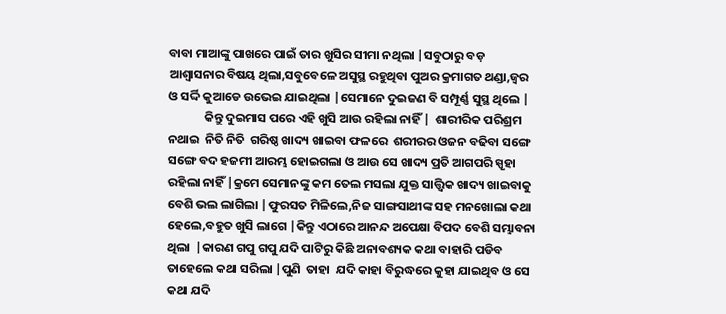ବାବା ମାଆଙ୍କୁ ପାଖରେ ପାଇଁ ତାର ଖୁସିର ସୀମା ନଥିଲା |ସବୁଠାରୁ ବଡ଼ ଆଶ୍ୱାସନାର ବିଷୟ ଥିଲା,ସବୁବେଳେ ଅସୁସ୍ଥ ରହୁଥିବା ପୁଅର କ୍ରମାଗତ ଥଣ୍ଡା,ଜ୍ୱର ଓ ସର୍ଦ୍ଦି କୁଆଡେ ଉଭେଇ ଯାଇଥିଲା |ସେମାନେ ଦୁଇଜଣ ବି ସମ୍ପୂର୍ଣ୍ଣ ସୁସ୍ଥ ଥିଲେ |
             କିନ୍ତୁ ଦୁଇମାସ ପରେ ଏହି ଖୁସି ଆଉ ରହିଲା ନାହିଁ |  ଶାରୀରିକ ପରିଶ୍ରମ ନଥାଇ  ନିତି ନିତି  ଗରିଷ୍ଠ ଖାଦ୍ୟ ଖାଇବା ଫଳରେ  ଶରୀରର ଓଜନ ବଢିବା ସଙ୍ଗେ ସଙ୍ଗେ ବଦ ହଜମୀ ଆରମ୍ଭ ହୋଇଗଲା ଓ ଆଉ ସେ ଖାଦ୍ୟ ପ୍ରତି ଆଗପରି ସ୍ପୃହା ରହିଲା ନାହିଁ |କ୍ରମେ ସେମାନଙ୍କୁ କମ ତେଲ ମସଲା ଯୁକ୍ତ ସାତ୍ତ୍ଵିକ ଖାଦ୍ୟ ଖାଇବାକୁ ବେଶି ଭଲ ଲାଗିଲା |ଫୁରସତ ମିଳିଲେ,ନିଜ ସାଙ୍ଗସାଥୀଙ୍କ ସହ ମନଖୋଲା କଥା ହେଲେ,ବହୁତ ଖୁସି ଲାଗେ |କିନ୍ତୁ ଏଠାରେ ଆନନ୍ଦ ଅପେକ୍ଷା ବିପଦ ବେଶି ସମ୍ଭାବନା ଥିଲା  |କାରଣ ଗପୁ ଗପୁ ଯଦି ପାଟିରୁ କିଛି ଅନାବଶ୍ୟକ କଥା ବାହାରି ପଡିବ ତାହେଲେ କଥା ସରିଲା |ପୁଣି  ତାହା  ଯଦି କାହା ବିରୁଦ୍ଧରେ କୁହା ଯାଇଥିବ ଓ ସେ କଥା ଯଦି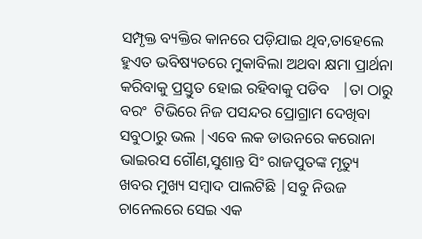ସମ୍ପୃକ୍ତ ବ୍ୟକ୍ତିର କାନରେ ପଡ଼ିଯାଇ ଥିବ,ତାହେଲେ ହୁଏତ ଭବିଷ୍ୟତରେ ମୁକାବିଲା ଅଥବା କ୍ଷମା ପ୍ରାର୍ଥନା କରିବାକୁ ପ୍ରସ୍ତୁତ ହୋଇ ରହିବାକୁ ପଡିବ   |ତା ଠାରୁ ବରଂ  ଟିଭିରେ ନିଜ ପସନ୍ଦର ପ୍ରୋଗ୍ରାମ ଦେଖିବା ସବୁଠାରୁ ଭଲ |ଏବେ ଲକ ଡାଉନରେ କରୋନା ଭାଇରସ ଗୌଣ,ସୁଶାନ୍ତ ସିଂ ରାଜପୁତଙ୍କ ମୃତ୍ୟୁ ଖବର ମୁଖ୍ୟ ସମ୍ବାଦ ପାଲଟିଛି |ସବୁ ନିଉଜ ଚାନେଲରେ ସେଇ ଏକ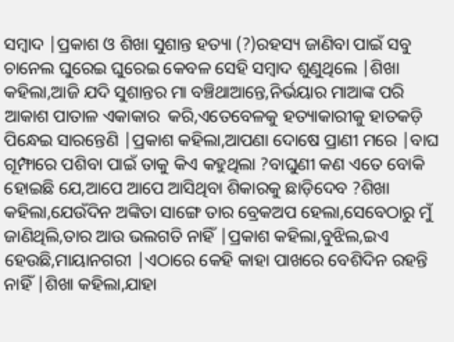ସମ୍ବାଦ |ପ୍ରକାଶ ଓ ଶିଖା ସୁଶାନ୍ତ ହତ୍ୟା (?)ରହସ୍ୟ ଜାଣିବା ପାଇଁ ସବୁ ଚାନେଲ ଘୁରେଇ ଘୁରେଇ କେବଳ ସେହି ସମ୍ବାଦ ଶୁଣୁଥିଲେ |ଶିଖା କହିଲା,ଆଜି ଯଦି ସୁଶାନ୍ତର ମା ବଞ୍ଚିଥାଆନ୍ତେ,ନିର୍ଭୟାର ମାଆଙ୍କ ପରି ଆକାଶ ପାତାଳ ଏକାକାର  କରି,ଏତେବେଳକୁ ହତ୍ୟାକାରୀକୁ ହାତକଡ଼ି  ପିନ୍ଧେଇ ସାରନ୍ତେଣି |ପ୍ରକାଶ କହିଲା,ଆପଣା ଦୋଷେ ପ୍ରାଣୀ ମରେ |ବାଘ ଗୂମ୍ଫାରେ ପଶିବା ପାଇଁ ତାକୁ କିଏ କହୁଥିଲା ?ବାଘୁଣୀ କଣ ଏତେ ବୋକି ହୋଇଛି ଯେ,ଆପେ ଆପେ ଆସିଥିବା ଶିକାରକୁ ଛାଡ଼ିଦେବ ?ଶିଖା କହିଲା,ଯେଉଁଦିନ ଅଙ୍କିତା ସାଙ୍ଗେ ତାର ବ୍ରେକଅପ ହେଲା,ସେବେଠାରୁ ମୁଁ ଜାଣିଥିଲି,ତାର ଆଉ ଭଲଗତି ନାହିଁ |ପ୍ରକାଶ କହିଲା,ବୁଝିଲ,ଇଏ ହେଉଛି,ମାୟାନଗରୀ |ଏଠାରେ କେହି କାହା ପାଖରେ ବେଶିଦିନ ରହନ୍ତି ନାହିଁ |ଶିଖା କହିଲା,ଯାହା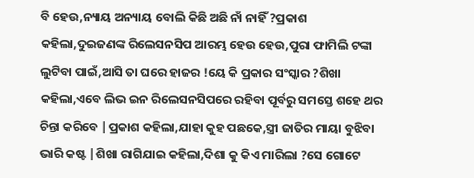ବି ହେଉ,ନ୍ୟାୟ ଅନ୍ୟାୟ ବୋଲି କିଛି ଅଛି ନାଁ ନାହିଁ ?ପ୍ରକାଶ କହିଲା,ଦୁଇଜଣଙ୍କ ରିଲେସନସିପ ଆରମ୍ଭ ହେଉ ହେଉ,ପୁରା ଫାମିଲି ଟଙ୍କା ଲୁଟିବା ପାଇଁ,ଆସି ତା ଘରେ ହାଜର !ୟେ କି ପ୍ରକାର ସଂସ୍କାର ?ଶିଖା କହିଲା,ଏବେ ଲିଭ ଇନ ରିଲେସନସିପରେ ରହିବା ପୂର୍ବରୁ ସମସ୍ତେ ଶହେ ଥର ଚିନ୍ତା କରିବେ |ପ୍ରକାଶ କହିଲା,ଯାହା କୁହ ପଛକେ,ସ୍ତ୍ରୀ ଜାତିର ମାୟା ବୁଝିବା ଭାରି କଷ୍ଟ |ଶିଖା ରାଗିଯାଇ କହିଲା,ଦିଶା କୁ କିଏ ମାରିଲା ?ସେ ଗୋଟେ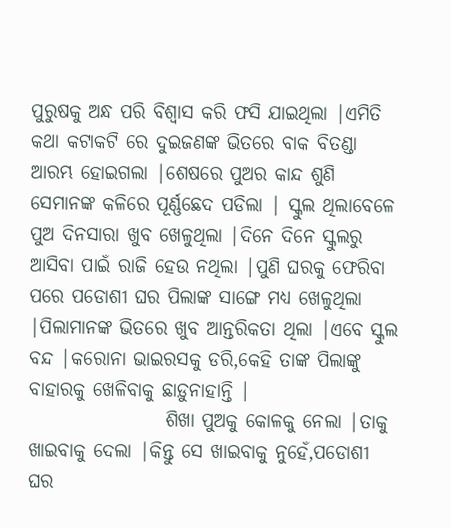ପୁରୁଷକୁ ଅନ୍ଧ ପରି ବିଶ୍ୱାସ କରି ଫସି ଯାଇଥିଲା |ଏମିତି କଥା କଟାକଟି ରେ ଦୁଇଜଣଙ୍କ ଭିତରେ ବାକ ବିତଣ୍ଡା ଆରମ୍ଭ ହୋଇଗଲା |ଶେଷରେ ପୁଅର କାନ୍ଦ ଶୁଣି ସେମାନଙ୍କ କଳିରେ ପୂର୍ଣ୍ଣଛେଦ ପଡିଲା | ସ୍କୁଲ ଥିଲାବେଳେ ପୁଅ ଦିନସାରା ଖୁବ ଖେଳୁଥିଲା |ଦିନେ ଦିନେ ସ୍କୁଲରୁ ଆସିବା ପାଇଁ ରାଜି ହେଉ ନଥିଲା |ପୁଣି ଘରକୁ ଫେରିବା ପରେ ପଡୋଶୀ ଘର ପିଲାଙ୍କ ସାଙ୍ଗେ ମଧ୍ୟ ଖେଳୁଥିଲା |ପିଲାମାନଙ୍କ ଭିତରେ ଖୁବ ଆନ୍ତରିକତା ଥିଲା |ଏବେ ସ୍କୁଲ ବନ୍ଦ |କରୋନା ଭାଇରସକୁ ଡରି,କେହି ତାଙ୍କ ପିଲାଙ୍କୁ ବାହାରକୁ ଖେଳିବାକୁ ଛାଡ଼ୁନାହାନ୍ତି |
                  ଶିଖା ପୁଅକୁ କୋଳକୁ ନେଲା |ତାକୁ ଖାଇବାକୁ ଦେଲା |କିନ୍ତୁ ସେ ଖାଇବାକୁ ନୁହେଁ,ପଡୋଶୀ ଘର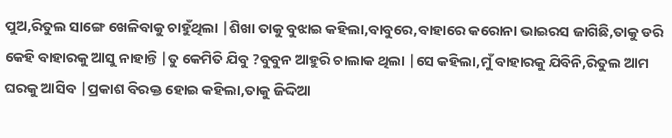ପୁଅ,ରିତୁଲ ସାଙ୍ଗେ ଖେଳିବାକୁ ଚାହୁଁଥିଲା |ଶିଖା ତାକୁ ବୁଝାଇ କହିଲା,ବାବୁରେ,ବାହାରେ କରୋନା ଭାଇରସ ଜାଗିଛି,ତାକୁ ଡରି କେହି ବାହାରକୁ ଆସୁ ନାହାନ୍ତି |ତୁ କେମିତି ଯିବୁ ?ବୁବୁନ ଆହୁରି ଚାଲାକ ଥିଲା |ସେ କହିଲା,ମୁଁ ବାହାରକୁ ଯିବିନି,ରିତୁଲ ଆମ ଘରକୁ ଆସିବ |ପ୍ରକାଶ ବିରକ୍ତ ହୋଇ କହିଲା,ତାକୁ ଜିଦ୍ଦିଆ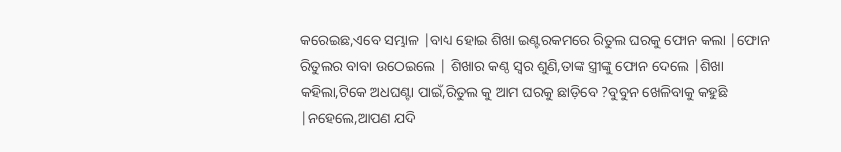କରେଇଛ,ଏବେ ସମ୍ଭାଳ |ବାଧ୍ୟ ହୋଇ ଶିଖା ଇଣ୍ଟରକମରେ ରିତୁଲ ଘରକୁ ଫୋନ କଲା |ଫୋନ ରିତୁଲର ବାବା ଉଠେଇଲେ | ଶିଖାର କଣ୍ଠ ସ୍ୱର ଶୁଣି,ତାଙ୍କ ସ୍ତ୍ରୀଙ୍କୁ ଫୋନ ଦେଲେ |ଶିଖା କହିଲା,ଟିକେ ଅଧଘଣ୍ଟା ପାଇଁ,ରିତୁଲ କୁ ଆମ ଘରକୁ ଛାଡ଼ିବେ ?ବୁବୁନ ଖେଳିବାକୁ କହୁଛି |ନହେଲେ,ଆପଣ ଯଦି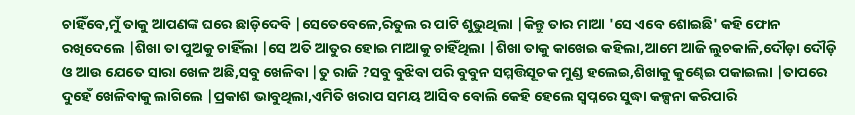ଚାହିଁବେ,ମୁଁ ତାକୁ ଆପଣଙ୍କ ଘରେ ଛାଡ଼ିଦେବି |ସେତେବେଳେ,ରିତୁଲ ର ପାଟି ଶୁଭୁଥିଲା |କିନ୍ତୁ ତାର ମାଆ 'ସେ ଏବେ ଶୋଇଛି' କହି ଫୋନ ରଖିଦେଲେ |ଶିଖା ତା ପୁଅକୁ ଚାହିଁଲା |ସେ ଅତି ଆତୁର ହୋଇ ମାଆକୁ ଚାହିଁଥିଲା |ଶିଖା ତାକୁ କାଖେଇ କହିଲା,ଆମେ ଆଜି ଲୁଚକାଳି,ଦୌଡ଼ା ଦୌଡ଼ି ଓ ଆଉ ଯେତେ ସାରା ଖେଳ ଅଛି,ସବୁ ଖେଳିବା |ତୁ ରାଜି ?ସବୁ ବୁଝିବା ପରି ବୁବୁନ ସମ୍ମତ୍ତିସୂଚକ ମୁଣ୍ଡ ହଲେଇ,ଶିଖାକୁ କୁଣ୍ଢେଇ ପକାଇଲା |ତାପରେ ଦୁହେଁ ଖେଳିବାକୁ ଲାଗିଲେ |ପ୍ରକାଶ ଭାବୁଥିଲା,ଏମିତି ଖରାପ ସମୟ ଆସିବ ବୋଲି କେହି ହେଲେ ସ୍ୱପ୍ନରେ ସୁଦ୍ଧା କଳ୍ପନା କରିପାରି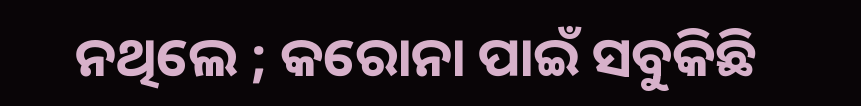ନଥିଲେ ; କରୋନା ପାଇଁ ସବୁକିଛି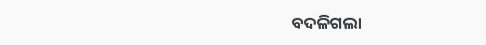ବଦଳିଗଲା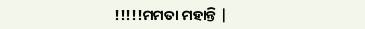!!!!!ମମତା ମହାନ୍ତି |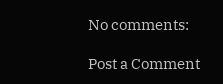No comments:

Post a Comment